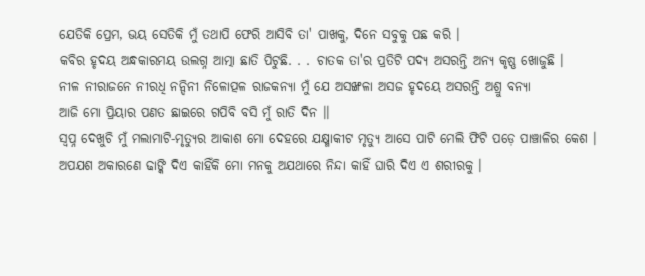ଯେତିକି ପ୍ରେମ, ଭୟ ସେତିକି ମୁଁ ତଥାପି ଫେରି ଆସିବି ତା' ପାଖକୁ, ଦିନେ ସବୁକୁ ପଛ କରି ।
କବିର ହୃଦୟ ଅନ୍ଧକାରମୟ ଉଲଗ୍ନ ଆତ୍ମା ଛାତି ପିଟୁଛି. . . ଚାତକ ତା'ର ପ୍ରତିଟି ପଦ୍ୟ ଅସରନ୍ତି ଅନ୍ୟ କୃଷ୍ଣ ଖୋଜୁଛି ।
ନୀଳ ନୀରାଜନେ ନୀରଧି ନନ୍ଦିନୀ ନିଳୋତ୍ପଳ ରାଜକନ୍ୟା ମୁଁ ଯେ ଅସଙ୍ଖଳା ଅସଜ ହୃଦୟେ ଅସରନ୍ତି ଅଶ୍ରୁ ବନ୍ୟା
ଆଜି ମୋ ପ୍ରିୟାର ପଣତ ଛାଇରେ ଗପିବି ବସି ମୁଁ ରାତି ଦିନ ।।
ସ୍ୱପ୍ନ ଦେଖୁଚି ମୁଁ ମଲାମାଟି-ମୃତ୍ୟୁର ଆକାଶ ମୋ ଦେହରେ ଯକ୍ଷ୍ମାକୀଟ ମୃତ୍ୟୁ ଆସେ ପାଟି ମେଲି ଫିଟି ପଡ଼େ ପାଞ୍ଚାଳିର କେଶ ।
ଅପଯଶ ଅକାରଣେ ଢାଙ୍କି ଦିଏ କାହିଁକି ମୋ ମନକୁ ଅଯଥାରେ ନିନ୍ଦା କାହିଁ ଘାରି ଦିଏ ଏ ଶରୀରକୁ ।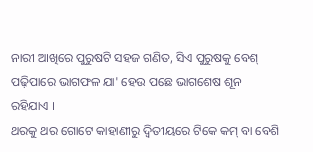ନାରୀ ଆଖିରେ ପୁରୁଷଟି ସହଜ ଗଣିତ, ସିଏ ପୁରୁଷକୁ ବେଶ୍ ପଢ଼ିପାରେ ଭାଗଫଳ ଯା' ହେଉ ପଛେ ଭାଗଶେଷ ଶୂନ ରହିଯାଏ ।
ଥରକୁ ଥର ଗୋଟେ କାହାଣୀରୁ ଦ୍ୱିତୀୟରେ ଟିକେ କମ୍ ବା ବେଶି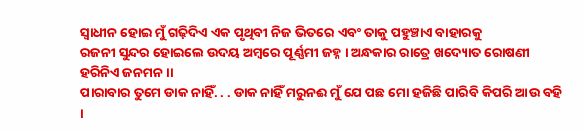ସ୍ୱାଧୀନ ହୋଇ ମୁଁ ଗଢ଼ିଦିଏ ଏକ ପୃଥିବୀ ନିଜ ଭିତରେ ଏବଂ ତାକୁ ପହୁଞ୍ଚାଏ ବାହାରକୁ
ରଜନୀ ସୁନ୍ଦର ହୋଇଲେ ଉଦୟ ଅମ୍ୱରେ ପୂର୍ଣ୍ଣମୀ ଜହ୍ନ । ଅନ୍ଧକାର ରାତ୍ରେ ଖଦ୍ୟୋତ ରୋଷଣୀ ହରିନିଏ ଜନମନ ।।
ପାରାବାର ତୁମେ ଡାକ ନାହିଁ. . . ଡାକ ନାହିଁ ମରୁନଈ ମୁଁ ଯେ ପଛ ମୋ ହଜିଛି ପାରିବି କିପରି ଆଉ ବହି ।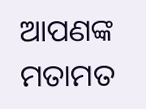ଆପଣଙ୍କ ମତାମତ